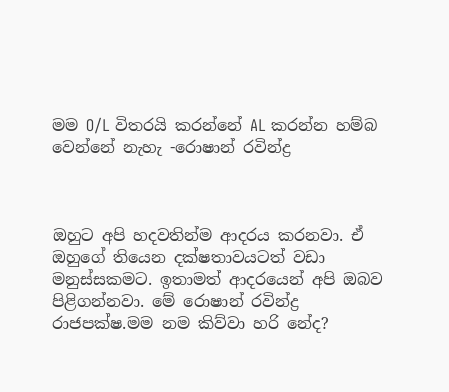මම O/L විතරයි කරන්නේ AL කරන්න හම්බ වෙන්නේ නැහැ -රොෂාන් රවින්ද්‍ර



ඔහුට අපි හදවතින්ම ආදරය කරනවා. ඒ ඔහුගේ තියෙන දක්ෂතාවයටත් වඩා මනුස්සකමට. ඉතාමත් ආදරයෙන් අපි ඔබව පිළිගන්නවා. මේ රොෂාන් රවින්ද්‍ර රාජපක්ෂ.මම නම කිව්වා හරි නේද?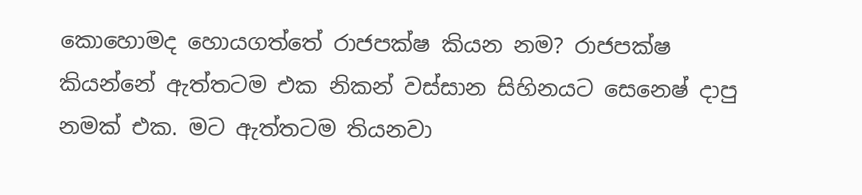කොහොමද හොයගත්තේ රාජපක්ෂ කියන නම? රාජපක්ෂ කියන්නේ ඇත්තටම එක නිකන් වස්සාන සිහිනයට සෙනෙෂ් දාපු නමක් එක. මට ඇත්තටම තියනවා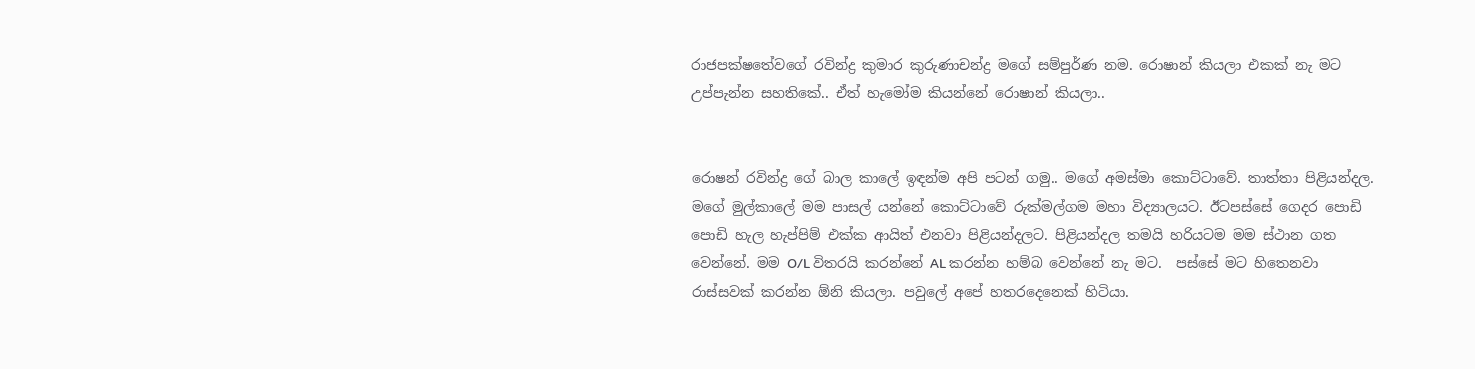රාජපක්ෂතේවගේ රවින්ද්‍ර කුමාර කුරුණාචන්ද්‍ර මගේ සම්පුර්ණ නම. රොෂාන් කියලා එකක් නැ මට උප්පැන්න සහතිකේ.. ඒත් හැමෝම කියන්නේ රොෂාන් කියලා..


රොෂන් රවින්ද්‍ර ගේ බාල කාලේ ඉඳන්ම අපි පටන් ගමු.. මගේ අමස්මා කොට්ටාවේ. තාත්තා පිළියන්දල. මගේ මුල්කාලේ මම පාසල් යන්නේ කොට්ටාවේ රුක්මල්ගම මහා විද්‍යාලයට. ඊටපස්සේ ගෙදර පොඩි පොඩි හැල හැප්පිම් එක්ක ආයිත් එනවා පිළියන්දලට. පිළියන්දල තමයි හරියටම මම ස්ථාන ගත වෙන්නේ. මම O/L විතරයි කරන්නේ AL කරන්න හම්බ වෙන්නේ නැ මට.  පස්සේ මට හිතෙනවා රාස්සවක් කරන්න ඕනි කියලා. පවුලේ අපේ හතරදෙනෙක් හිටියා.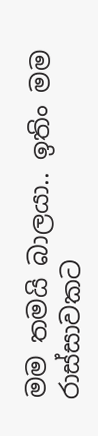මම තමයි බාලයා.. ඉතිං මම රාස්සාවකට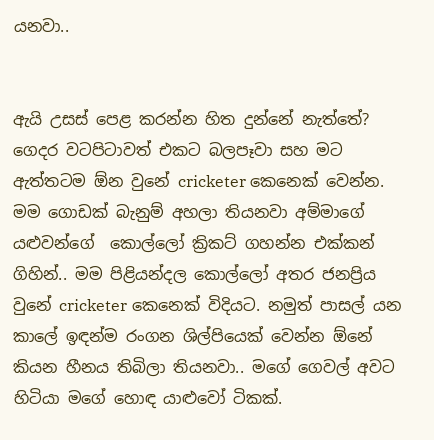යනවා..


ඇයි උසස් පෙළ කරන්න හිත දුන්නේ නැත්තේ?
ගෙදර වටපිටාවත් එකට බලපෑවා සහ මට ඇත්තටම ඕන වුනේ cricketer කෙනෙක් වෙන්න. මම ගොඩක් බැනුම් අහලා තියනවා අම්මාගේ යළුවන්ගේ  කොල්ලෝ ක්‍රිකට් ගහන්න එක්කන් ගිහින්.. මම පිළියන්දල කොල්ලෝ අතර ජනප්‍රිය වුනේ cricketer කෙනෙක් විදියට. නමුත් පාසල් යන කාලේ ඉඳන්ම රංගන ශිල්පියෙක් වෙන්න ඕනේ කියන හීනය තිබිලා තියනවා.. මගේ ගෙවල් අවට හිටියා මගේ හොඳ යාළුවෝ ටිකක්.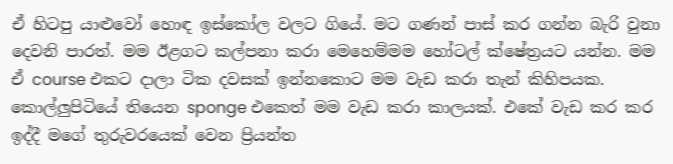ඒ හිටපු යාළුවෝ හොඳ ඉස්කෝල වලට ගියේ. මට ගණන් පාස් කර ගන්න බැරි වුනා දෙවනි පාරත්. මම ඊළගට කල්පනා කරා මෙහෙම්මම හෝටල් ක්ෂේත්‍රයට යන්න. මම ඒ course එකට දාලා ටික දවසක් ඉන්නකොට මම වැඩ කරා තැන් කිහිපයක. කොල්ලුපිටියේ තියෙන sponge එකෙත් මම වැඩ කරා කාලයක්. එකේ වැඩ කර කර ඉද්දී මගේ තුරුවරයෙක් වෙන ප්‍රියන්ත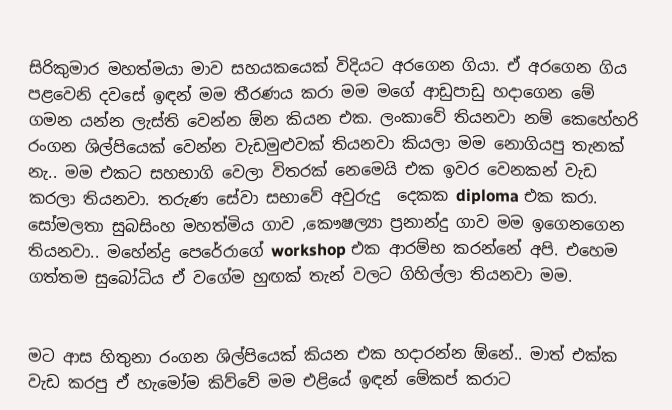සිරිකුමාර මහත්මයා මාව සහයකයෙක් විදියට අරගෙන ගියා. ඒ අරගෙන ගිය පළවෙනි දවසේ ඉඳන් මම තීරණය කරා මම මගේ ආඩුපාඩු හදාගෙන මේ ගමන යන්න ලැස්ති වෙන්න ඕන කියන එක. ලංකාවේ තියනවා නම් කෙහේහරි රංගන ශිල්පියෙක් වෙන්න වැඩමුළුවක් තියනවා කියලා මම නොගියපු තැනක් නැ.. මම එකට සහභාගි වෙලා විතරක් නෙමෙයි එක ඉවර වෙනකන් වැඩ කරලා තියනවා. තරුණ සේවා සභාවේ අවුරුදු  දෙකක diploma එක කරා. සෝමලතා සුබසිංහ මහත්මිය ගාව ,කෞෂල්‍යා ප්‍රනාන්දු ගාව මම ඉගෙනගෙන තියනවා.. මහේන්ද්‍ර පෙරේරාගේ workshop එක ආරම්භ කරන්නේ අපි. එහෙම ගත්තම සුබෝධිය ඒ වගේම හුඟක් තැන් වලට ගිහිල්ලා තියනවා මම.


මට ආස හිතුනා රංගන ශිල්පියෙක් කියන එක හදාරන්න ඕනේ.. මාත් එක්ක වැඩ කරපු ඒ හැමෝම කිව්වේ මම එළියේ ඉඳන් මේකප් කරාට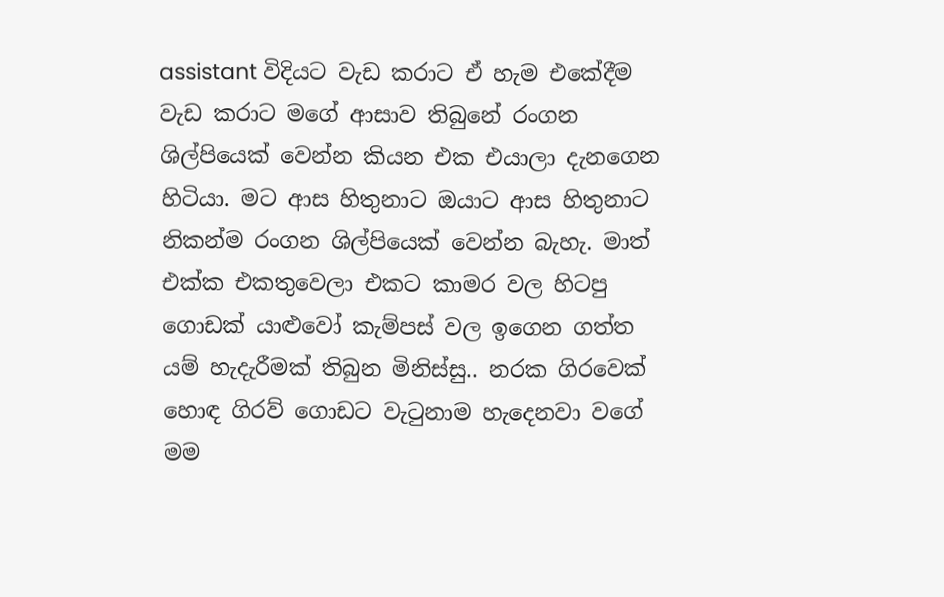assistant විදියට වැඩ කරාට ඒ හැම එකේදීම වැඩ කරාට මගේ ආසාව තිබුනේ රංගන ශිල්පියෙක් වෙන්න කියන එක එයාලා දැනගෙන හිටියා. මට ආස හිතුනාට ඔයාට ආස හිතුනාට නිකන්ම රංගන ශිල්පියෙක් වෙන්න බැහැ. මාත් එක්ක එකතුවෙලා එකට කාමර වල හිටපු ගොඩක් යාළුවෝ කැම්පස් වල ඉගෙන ගත්ත යම් හැදැරීමක් තිබුන මිනිස්සු.. නරක ගිරවෙක් හොඳ ගිරව් ගොඩට වැටුනාම හැදෙනවා වගේ මම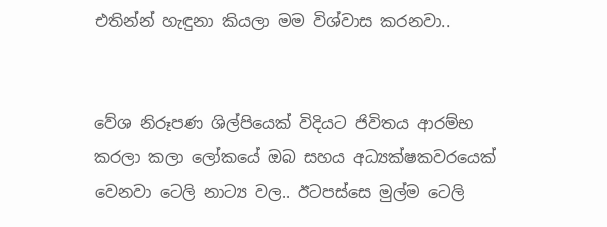එතින්න් හැඳුනා කියලා මම විශ්වාස කරනවා..


වේශ නිරූපණ ශිල්පියෙක් විදියට ජිවිතය ආරම්භ කරලා කලා ලෝකයේ ඔබ සහය අධ්‍යක්ෂකවරයෙක් වෙනවා ටෙලි නාට්‍ය වල.. ඊටපස්සෙ මුල්ම ටෙලි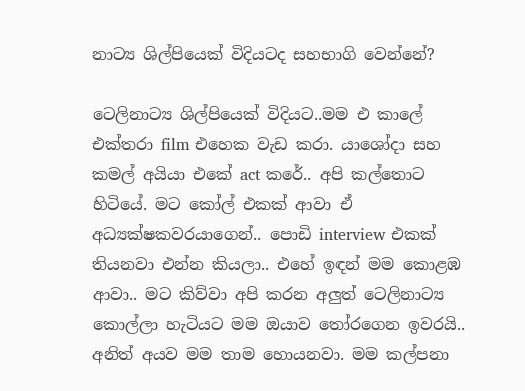නාට්‍ය ශිල්පියෙක් විදියටද සහභාගි වෙන්නේ?

ටෙලිනාට්‍ය ශිල්පියෙක් විදියට..මම එ කාලේ එක්තරා film එහෙක වැඩ කරා. යාශෝදා සහ කමල් අයියා එකේ act කරේ.. අපි කල්තොට හිටියේ. මට කෝල් එකක් ආවා ඒ අධ්‍යක්ෂකවරයාගෙන්.. පොඩි interview එකක් තියනවා එන්න කියලා.. එහේ ඉඳන් මම කොළඹ ආවා.. මට කිව්වා අපි කරන අලුත් ටෙලිනාට්‍ය කොල්ලා හැටියට මම ඔයාව තෝරගෙන ඉවරයි.. අනිත් අයව මම තාම හොයනවා. මම කල්පනා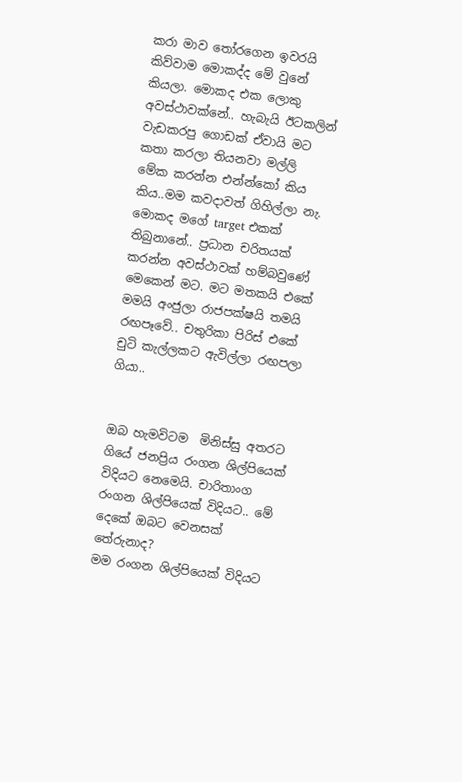කරා මාව තෝරගෙන ඉවරයි කිව්වාම මොකද්ද මේ වුනේ කියලා. මොකද එක ලොකු අවස්ථාවක්නේ.. හැබැයි ඊටකලින් වැඩකරපු ගොඩක් ඒවායි මට කතා කරලා තියනවා මල්ලි මේක කරන්න එන්න්කෝ කිය කිය..මම කවදාවත් ගිහිල්ලා නැ. මොකද මගේ target එකක් තිබුනානේ.. ප්‍රධාන චරිතයක් කරන්න අවස්ථාවක් හම්බවුණේ මෙකෙන් මට. මට මතකයි එකේ මමයි අංජුලා රාජපක්ෂයි තමයි රඟපෑවේ.. චතුරිකා පිරිස් එකේ චුටි කැල්ලකට ඇවිල්ලා රඟපලා ගියා..


ඔබ හැමවිටම  මිනිස්සු අතරට ගියේ ජනප්‍රිය රංගන ශිල්පියෙක් විදියට නෙමෙයි. චාරිතාංග රංගන ශිල්පියෙක් විදියට.. මේ දෙකේ ඔබට වෙනසක් තේරුනාද?
මම රංගන ශිල්පියෙක් විදියට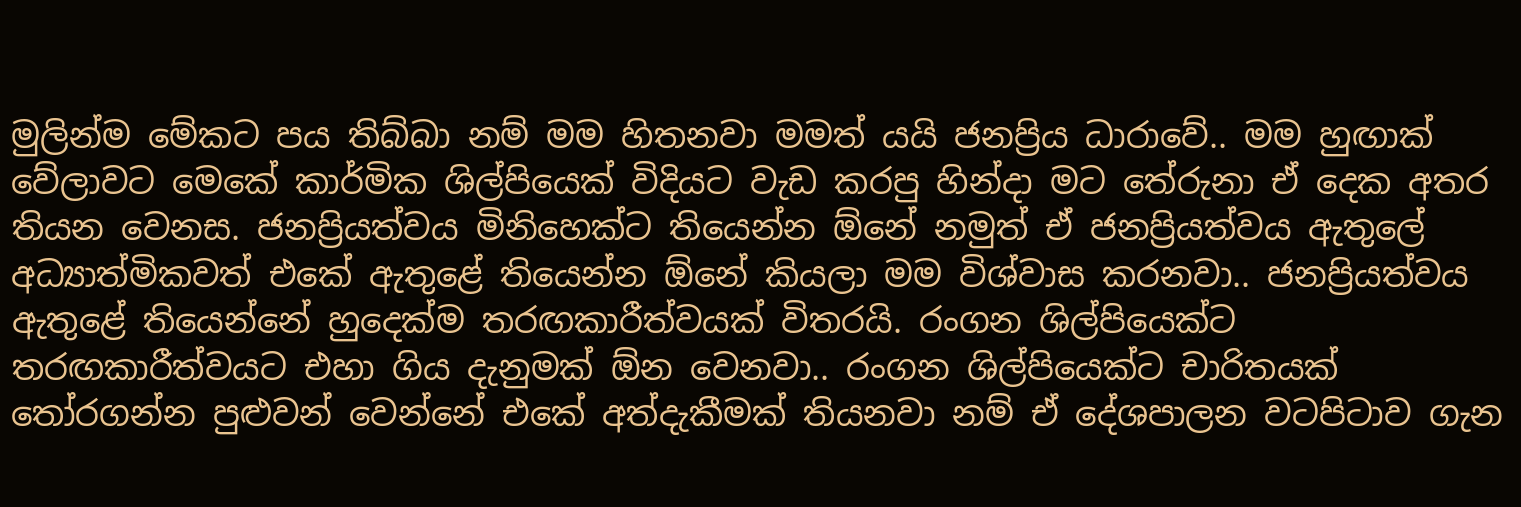මුලින්ම මේකට පය තිබ්බා නම් මම හිතනවා මමත් යයි ජනප්‍රිය ධාරාවේ.. මම හුඟාක් වේලාවට මෙකේ කාර්මික ශිල්පියෙක් විදියට වැඩ කරපු හින්දා මට තේරුනා ඒ දෙක අතර තියන වෙනස. ජනප්‍රියත්වය මිනිහෙක්ට තියෙන්න ඕනේ නමුත් ඒ ජනප්‍රියත්වය ඇතුලේ අධ්‍යාත්මිකවත් එකේ ඇතුළේ තියෙන්න ඕනේ කියලා මම විශ්වාස කරනවා.. ජනප්‍රියත්වය ඇතුළේ තියෙන්නේ හුදෙක්ම තරඟකාරීත්වයක් විතරයි. රංගන ශිල්පියෙක්ට තරඟකාරීත්වයට එහා ගිය දැනුමක් ඕන වෙනවා.. රංගන ශිල්පියෙක්ට චාරිතයක් තෝරගන්න පුළුවන් වෙන්නේ එකේ අත්දැකීමක් තියනවා නම් ඒ දේශපාලන වටපිටාව ගැන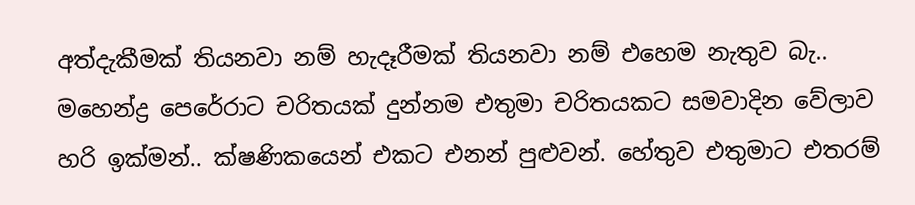අත්දැකීමක් තියනවා නම් හැදෑරීමක් තියනවා නම් එහෙම නැතුව බැ.. මහෙන්ද්‍ර පෙරේරාට චරිතයක් දුන්නම එතුමා චරිතයකට සමවාදින වේලාව හරි ඉක්මන්.. ක්ෂණිකයෙන් එකට එනන් පුළුවන්. හේතුව එතුමාට එතරම්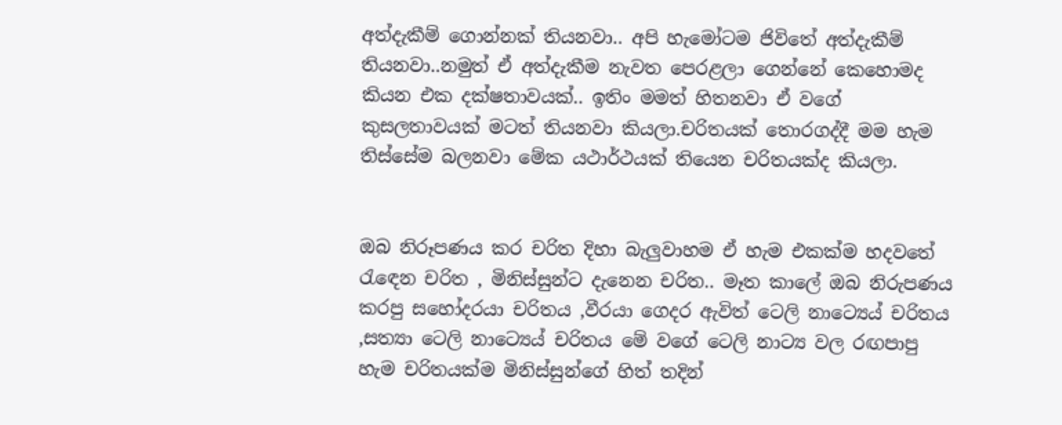අත්දැකීම් ගොන්නක් තියනවා.. අපි හැමෝටම ජිවිතේ අත්දැකීම් තියනවා..නමුත් ඒ අත්දැකීම නැවත පෙරළලා ගෙන්නේ කෙහොමද කියන එක දක්ෂතාවයක්.. ඉතිං මමත් හිතනවා ඒ වගේ කුසලතාවයක් මටත් තියනවා කියලා.චරිතයක් තොරගද්දී මම හැම තිස්සේම බලනවා මේක යථාර්ථයක් තියෙන චරිතයක්ද කියලා.


ඔබ නිරූපණය කර චරිත දිහා බැලුවාහම ඒ හැම එකක්ම හදවතේ රැඳෙන චරිත , මිනිස්සුන්ට දැනෙන චරිත.. මෑත කාලේ ඔබ නිරුපණය කරපු සහෝදරයා චරිතය ,වීරයා ගෙදර ඇවිත් ටෙලි නාට්‍යෙය් චරිතය ,සත්‍යා ටෙලි නාට්‍යෙය් චරිතය මේ වගේ ටෙලි නාට්‍ය වල රඟපාපු හැම චරිතයක්ම මිනිස්සුන්ගේ හිත් තදින්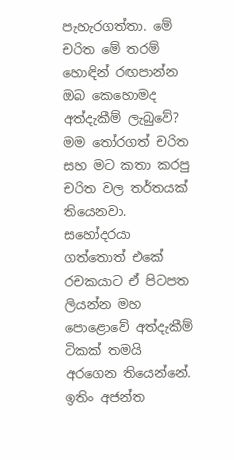පැහැරගත්තා. මේ චරිත මේ තරම් හොඳින් රඟපාන්න ඔබ කෙහොමද අත්දැකීම් ලැබුවේ?
මම තෝරගත් චරිත සහ මට කතා කරපු චරිත වල තර්තයක් තියෙනවා. සහෝදරයා ගත්තොත් එකේ රචකයාට ඒ පිටපත ලියන්න මහ පොළොවේ අත්දැකීම් ටිකක් තමයි අරගෙන තියෙන්නේ. ඉතිං අජන්ත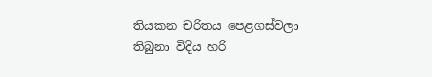තියකන චරිතය පෙළගස්වලා තිබුනා විදිය හරි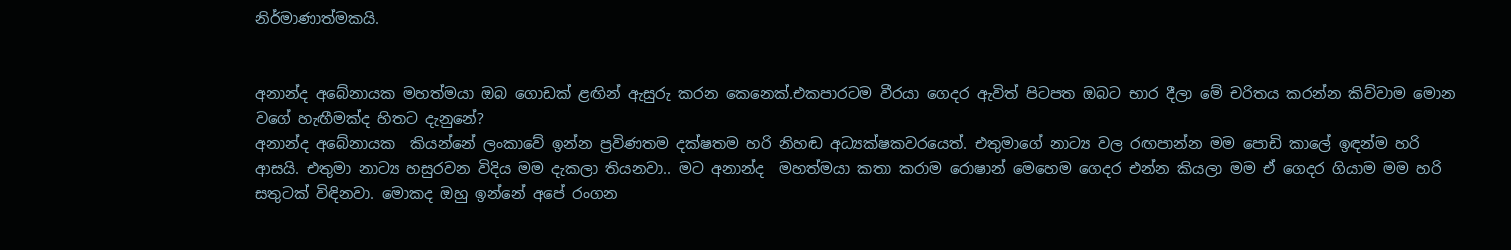නිර්මාණාත්මකයි.


අනාන්ද අබේනායක මහත්මයා ඔබ ගොඩක් ළඟින් ඇසුරු කරන කෙනෙක්.එකපාරටම වීරයා ගෙදර ඇවිත් පිටපත ඔබට භාර දීලා මේ චරිතය කරන්න කිව්වාම මොන වගේ හැඟීමක්ද හිතට දැනුනේ?
අනාන්ද අබේනායක  කියන්නේ ලංකාවේ ඉන්න ප්‍රවිණතම දක්ෂතම හරි නිහඬ අධ්‍යක්ෂකවරයෙත්. එතුමාගේ නාට්‍ය වල රඟපාන්න මම පොඩි කාලේ ඉඳන්ම හරි ආසයි. එතුමා නාට්‍ය හසුරවන විදිය මම දැකලා තියනවා.. මට අනාන්ද  මහත්මයා කතා කරාම රොෂාන් මෙහෙම ගෙදර එන්න කියලා මම ඒ ගෙදර ගියාම මම හරි සතුටක් විඳිනවා. මොකද ඔහු ඉන්නේ අපේ රංගන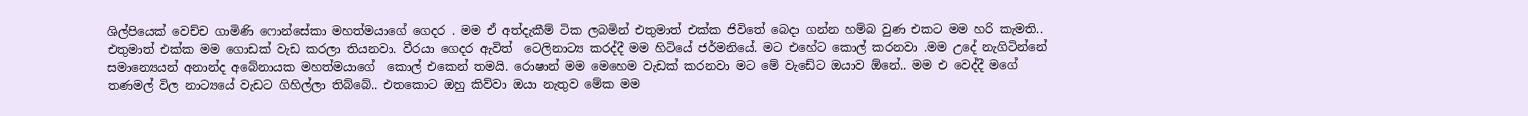ශිල්පියෙක් වෙච්ච ගාමිණි ෆොන්සේකා මහත්මයාගේ ගෙදර . මම ඒ අත්දැකීම් ටික ලබමින් එතුමාත් එක්ක ජිවිතේ බෙදා ගන්න හම්බ වුණ එකට මම හරි කැමති.. එතුමාත් එක්ක මම ගොඩක් වැඩ කරලා තියනවා. වීරයා ගෙදර ඇවිත්  ටෙලිනාට්‍ය කරද්දී මම හිටියේ ජර්මනියේ. මට එහේට කොල් කරනවා .මම උදේ නැගිටින්නේ සමාන්‍යෙයන් අනාන්ද අබේනායක මහත්මයාගේ  කොල් එකෙන් තමයි. රොෂාන් මම මෙහෙම වැඩක් කරනවා මට මේ වැඩේට ඔයාව ඕනේ.. මම එ වෙද්දී මගේ තණමල් විල නාට්‍යයේ වැඩට ගිහිල්ලා තිබ්බේ.. එතකොට ඔහු කිව්වා ඔයා නැතුව මේක මම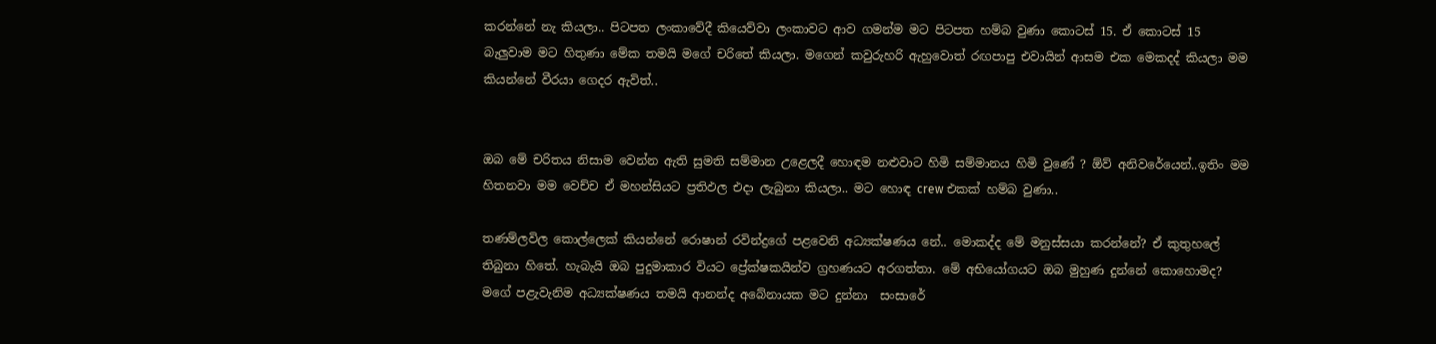කරන්නේ නැ කියලා.. පිටපත ලංකාවේදී කියෙව්වා ලංකාවට ආව ගමන්ම මට පිටපත හම්බ වුණා කොටස් 15. ඒ කොටස් 15 බැලුවාම මට හිතුණා මේක තමයි මගේ චරිතේ කියලා. මගෙන් කවුරුහරි ඇහුවොත් රඟපාපු එවායින් ආසම එක මෙකදද් කියලා මම කියන්නේ වීරයා ගෙදර ඇවිත්..


ඔබ මේ චරිතය නිසාම වෙන්න ඇති සුමති සම්මාන උළෙලදී හොඳම නළුවාට හිමි සම්මානය හිමි වුණේ ? ඕව් අනිවරේයෙන්..ඉතිං මම හිතනවා මම වෙච්ච ඒ මහන්සියට ප්‍රතිඵල එදා ලැබුනා කියලා.. මට හොඳ crew එකක් හම්බ වුණා..

තණම්ලවිල කොල්ලෙක් කියන්නේ රොෂාන් රවින්ද්‍රගේ පළවෙනි අධ්‍යක්ෂණය නේ.. මොකද්ද මේ මනුස්සයා කරන්නේ? ඒ කුතුහලේ තිබුනා හිතේ. හැබැයි ඔබ පුදුමාකාර වියට ප්‍රේක්ෂකයින්ව ග්‍රහණයට අරගත්තා. මේ අභියෝගයට ඔබ මුහුණ දුන්නේ කොහොමද?
මගේ පළැවැනිම අධ්‍යක්ෂණය තමයි ආනන්ද අබේනායක මට දුන්නා  සංසාරේ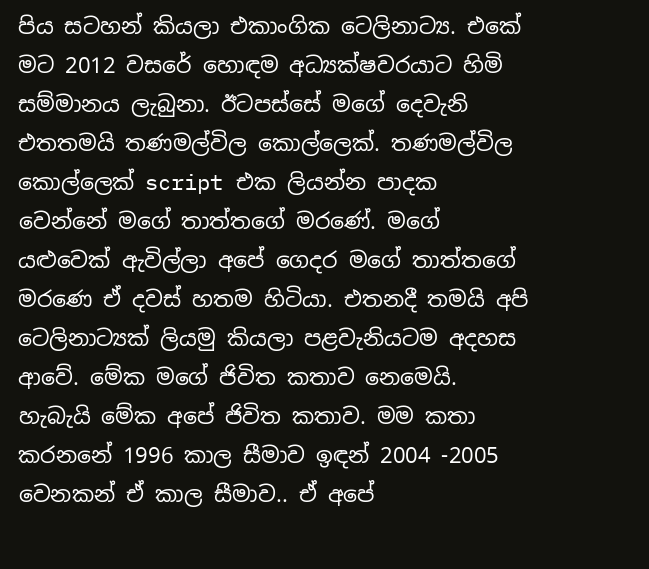පිය සටහන් කියලා එකාංගික ටෙලිනාට්‍ය. එකේ මට 2012 වසරේ හොඳම අධ්‍යක්ෂවරයාට හිමි සම්මානය ලැබුනා. ඊටපස්සේ මගේ දෙවැනි එතතමයි තණමල්විල කොල්ලෙක්. තණමල්විල කොල්ලෙක් script එක ලියන්න පාදක වෙන්නේ මගේ තාත්තගේ මරණේ. මගේ යළුවෙක් ඇවිල්ලා අපේ ගෙදර මගේ තාත්තගේ මරණෙ ඒ දවස් හතම හිටියා. එතනදී තමයි අපි ටෙලිනාට්‍යක් ලියමු කියලා පළවැනියටම අදහස ආවේ. මේක මගේ ජිවිත කතාව නෙමෙයි. හැබැයි මේක අපේ ජිවිත කතාව. මම කතා කරනනේ 1996 කාල සීමාව ඉඳන් 2004 -2005 වෙනකන් ඒ කාල සීමාව.. ඒ අපේ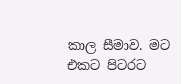කාල සීමාව. මට එකට පිටරට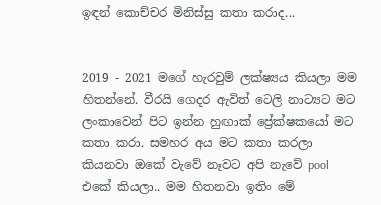ඉඳන් කොච්චර මිනිස්සු කතා කරාද...


2019 - 2021 මගේ හැරවුම් ලක්ෂ්‍යය කියලා මම හිතන්නේ. වීරයි ගෙදර ඇවිත් ටෙලි නාට්‍යට මට ලංකාවෙන් පිට ඉන්න හුඟාක් ප්‍රේක්ෂකයෝ මට කතා කරා. සමහර අය මට කතා කරලා කියනවා ඔකේ වැවේ නෑවට අපි නැවේ pool එකේ කියලා.. මම හිතනවා ඉතිං මේ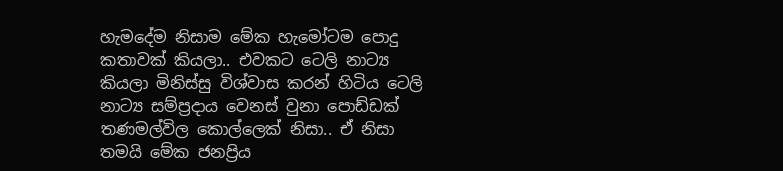හැමදේම නිසාම මේක හැමෝටම පොදු කතාවක් කියලා.. එවකට ටෙලි නාට්‍ය කියලා මිනිස්සු විශ්වාස කරන් හිටිය ටෙලි නාට්‍ය සම්ප්‍රදාය වෙනස් වුනා පොඩ්ඩක් තණමල්විල කොල්ලෙක් නිසා.. ඒ නිසා තමයි මේක ජනප්‍රිය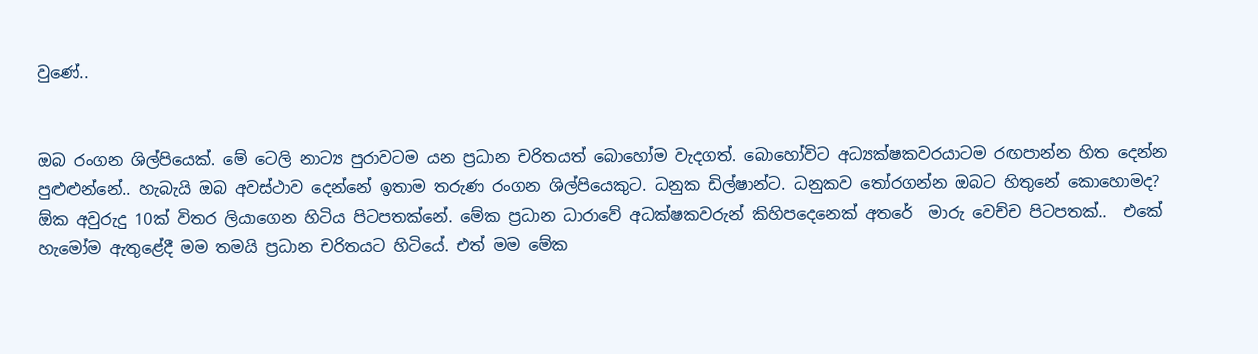වුණේ..


ඔබ රංගන ශිල්පියෙක්. මේ ටෙලි නාට්‍ය පුරාවටම යන ප්‍රධාන චරිතයත් බොහෝම වැදගත්. බොහෝවිට අධ්‍යක්ෂකවරයාටම රඟපාන්න හිත දෙන්න පුළුළුන්නේ.. හැබැයි ඔබ අවස්ථාව දෙන්නේ ඉතාම තරුණ රංගන ශිල්පියෙකුට. ධනුක ඩිල්ෂාන්ට. ධනුකව තෝරගන්න ඔබට හිතුනේ කොහොමද?
ඕක අවුරුදු 10ක් විතර ලියාගෙන හිටිය පිටපතක්නේ. මේක ප්‍රධාන ධාරාවේ අධක්ෂකවරුන් කිහිපදෙනෙක් අතරේ  මාරු වෙච්ච පිටපතක්..  එකේ හැමෝම ඇතුළේදී මම තමයි ප්‍රධාන චරිතයට හිටියේ. එත් මම මේක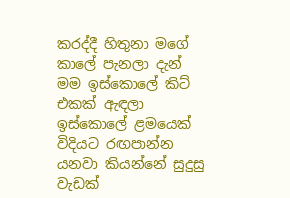කරද්දී හිතුනා මගේ කාලේ පැනලා දැන් මම ඉස්කොලේ කිට් එකක් ඇඳලා ඉස්කොලේ ළමයෙක් විදියට රඟපාන්න යනවා කියන්නේ සුදුසු වැඩක්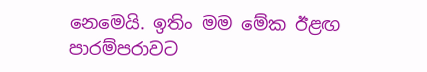නෙමෙයි. ඉතිං මම මේක ඊළඟ පාරම්පරාවට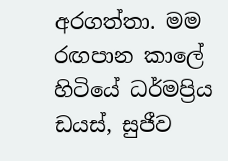අරගත්තා. මම රඟපාන කාලේ හිටියේ ධර්මප්‍රිය ඩයස්, සුජීව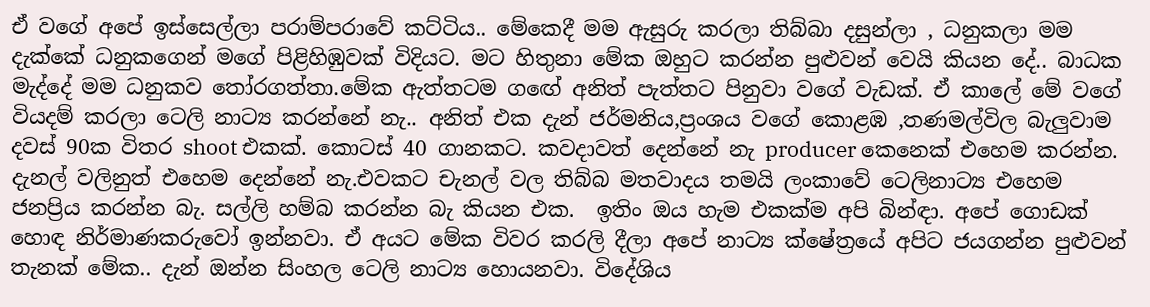ඒ වගේ අපේ ඉස්සෙල්ලා පරාම්පරාවේ කට්ටිය.. මේකෙදී මම ඇසුරු කරලා තිබ්බා දසුන්ලා , ධනුකලා මම දැක්කේ ධනුකගෙන් මගේ පිළිහිඹුවක් විදියට. මට හිතුනා මේක ඔහුට කරන්න පුළුවන් වෙයි කියන දේ.. බාධක මැද්දේ මම ධනුකව තෝරගත්තා.මේක ඇත්තටම ගඟේ අනිත් පැත්තට පිනුවා වගේ වැඩක්. ඒ කාලේ මේ වගේ වියදම් කරලා ටෙලි නාට්‍ය කරන්නේ නැ.. අනිත් එක දැන් ජර්මනිය,ප්‍රංශය වගේ කොළඹ ,තණමල්විල බැලුවාම දවස් 90ක විතර shoot එකක්. කොටස් 40 ගානකට. කවදාවත් දෙන්නේ නැ producer කෙනෙක් එහෙම කරන්න. දැනල් වලිනුත් එහෙම දෙන්නේ නැ.එවකට චැනල් වල තිබ්බ මතවාදය තමයි ලංකාවේ ටෙලිනාට්‍ය එහෙම ජනප්‍රිය කරන්න බැ. සල්ලි හම්බ කරන්න බැ කියන එක.  ඉතිං ඔය හැම එකක්ම අපි බින්ඳා. අපේ ගොඩක් හොඳ නිර්මාණකරුවෝ ඉන්නවා. ඒ අයට මේක විවර කරලි දීලා අපේ නාට්‍ය ක්ෂේත්‍රයේ අපිට ජයගන්න පුළුවන් තැනක් මේක.. දැන් ඔන්න සිංහල ටෙලි නාට්‍ය හොයනවා. විදේශිය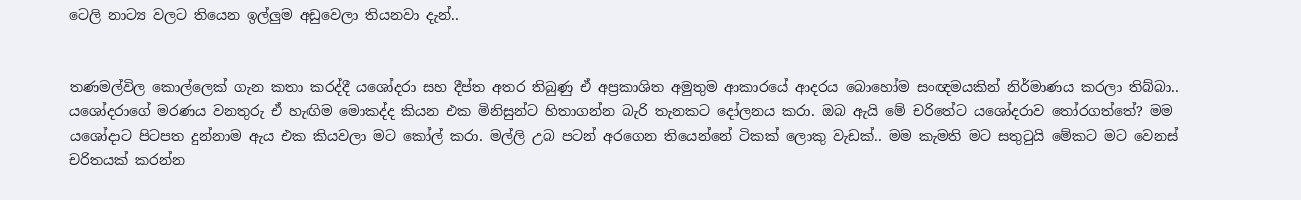ටෙලි නාට්‍ය වලට තියෙන ඉල්ලුම අඩුවෙලා තියනවා දැන්..


තණමල්විල කොල්ලෙක් ගැන කතා කරද්දී යශෝදරා සහ දීප්ත අතර තිබුණු ඒ අප්‍රකාශිත අමුතුම ආකාරයේ ආදරය බොහෝම සංඥමයකින් නිර්මාණය කරලා තිබ්බා.. යශෝදරාගේ මරණය වනතුරු ඒ හැඟිම මොකද්ද කියන එක මිනිසුන්ට හිතාගන්න බැරි තැනකට දෝලනය කරා. ඔබ ඇයි මේ චරිතේට යශෝදරාව තෝරගත්තේ? මම යශෝදාට පිටපත දුන්නාම ඇය එක කියවලා මට කෝල් කරා. මල්ලි උබ පටන් අරගෙන තියෙන්නේ ටිකක් ලොකු වැඩක්.. මම කැමති මට සතුටුයි මේකට මට වෙනස් චරිතයක් කරන්න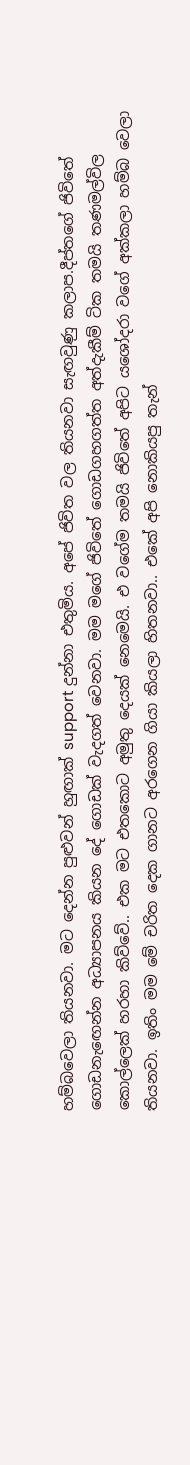හම්බවෙලා තියනවා. මට දෙන්න පුළුවන් හුඟාක් support දුන්නා එතුමිය. අපේ ජිවිත වල තියනවා සැඟවුණු කලාප.දීප්තගේ ජිවිතේ ගොඩනැඟෙන්න අධ්‍යාපනය කියන දේ ගොඩක් වැදගත් වෙනවා. මම මගේ ජිවිතේ ගොඩගහගත්ත අත්දැකීම් ටික තමයි තණමල්විල කොල්ලෙක් හරහා කිව්වේ.. එක මට එතකොට අමුතු දෙයක් නෙමෙයි. එ වගේම තමයි ජිවිතේ අපිට යශෝදරා වගේ අක්කලා හම්බ වෙලා තියනවා. ඉතිං මම මේ චරිත දෙක ගානට අරගෙන ගියා කියලා හිතනවා.. එකේ අපි නොකියපු තැන්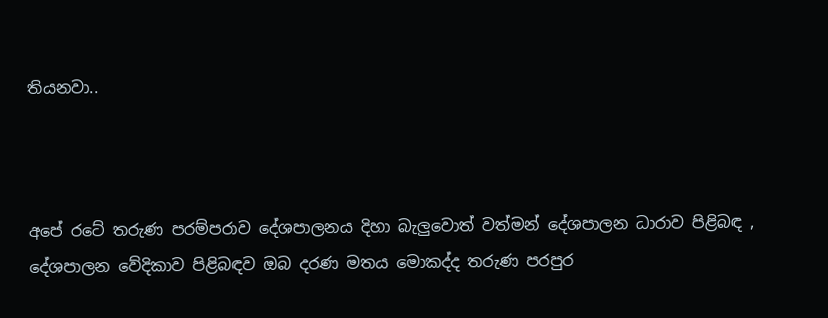තියනවා..



අපේ රටේ තරුණ පරම්පරාව දේශපාලනය දිහා බැලුවොත් වත්මන් දේශපාලන ධාරාව පිළිබඳ , දේශපාලන වේදිකාව පිළිබඳව ඔබ දරණ මතය මොකද්ද තරුණ පරපුර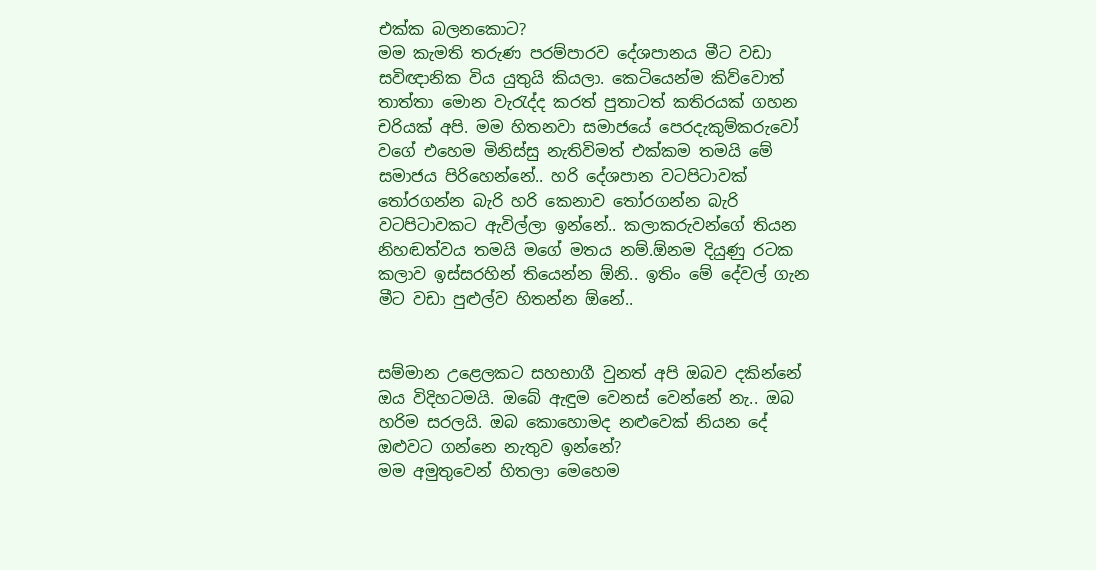එක්ක බලනකොට?
මම කැමති තරුණ පරම්පාරව දේශපානය මීට වඩා සවිඥානික විය යුතුයි කියලා. කෙටියෙන්ම කිව්වොත් තාත්තා මොන වැරැද්ද කරත් පුතාටත් කතිරයක් ගහන චරියක් අපි. මම හිතනවා සමාජයේ පෙරදැකුම්කරුවෝ වගේ එහෙම මිනිස්සු නැතිවිමත් එක්කම තමයි මේ සමාජය පිරිහෙන්නේ.. හරි දේශපාන වටපිටාවක් තෝරගන්න බැරි හරි කෙනාව තෝරගන්න බැරි වටපිටාවකට ඇවිල්ලා ඉන්නේ.. කලාකරුවන්ගේ තියන නිහඬත්වය තමයි මගේ මතය නම්.ඕනම දියුණු රටක කලාව ඉස්සරහින් තියෙන්න ඕනි.. ඉතිං මේ දේවල් ගැන මීට වඩා පුළුල්ව හිතන්න ඕනේ..


සම්මාන උළෙලකට සහභාගී වුනත් අපි ඔබව දකින්නේ ඔය විදිහටමයි. ඔබේ ඇඳුම වෙනස් වෙන්නේ නැ.. ඔබ හරිම සරලයි. ඔබ කොහොමද නළුවෙක් නියන දේ ඔළුවට ගන්නෙ නැතුව ඉන්නේ?
මම අමුතුවෙන් හිතලා මෙහෙම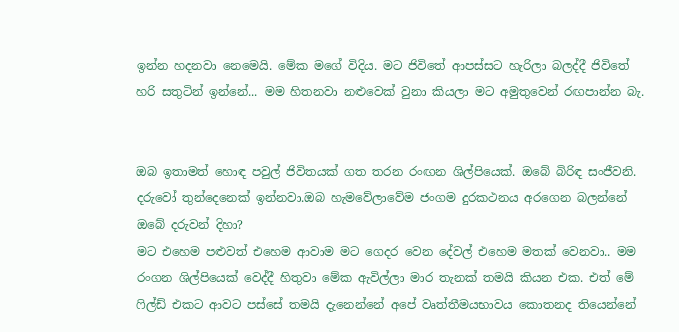ඉන්න හදනවා නෙමෙයි. මේක මගේ විදිය. මට ජිවිතේ ආපස්සට හැරිලා බලද්දී ජිවිතේ හරි සතුටින් ඉන්නේ... මම හිතනවා නළුවෙක් වුනා කියලා මට අමුතුවෙන් රඟපාන්න බැ.


ඔබ ඉතාමත් හොඳ පවුල් ජිවිතයක් ගත තරන රංඟන ශිල්පියෙක්. ඔබේ බිරිඳ සංජීවනි. දරුවෝ තුන්දෙනෙක් ඉන්නවා.ඔබ හැමවේලාවේම ජංගම දුරකථනය අරගෙන බලන්නේ ඔබේ දරුවන් දිහා?
මට එහෙම පළුවත් එහෙම ආවාම මට ගෙදර වෙන දේවල් එහෙම මතක් වෙනවා.. මම රංගන ශිල්පියෙක් වෙද්දී හිතුවා මේක ඇවිල්ලා මාර තැනක් තමයි කියන එක. එත් මේ ෆිල්ඩ් එකට ආවට පස්සේ තමයි දැනෙන්නේ අපේ වෘත්තීමයභාවය කොතනද තියෙන්නේ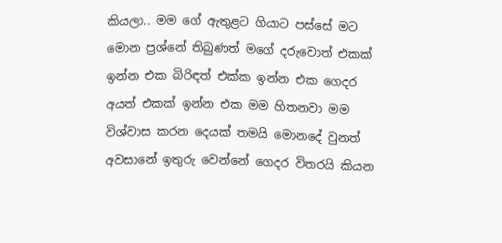කියලා.. මම ගේ ඇතුළට ගියාට පස්සේ මට මොන ප්‍රශ්නේ තිබුණත් මගේ දරුවොත් එකක් ඉන්න එක බිරිඳත් එක්ක ඉන්න එක ගෙදර අයත් එකක් ඉන්න එක මම හිතනවා මම විශ්වාස කරන දෙයක් තමයි මොනදේ වුනත් අවසානේ ඉතුරු වෙන්නේ ගෙදර විතරයි කියන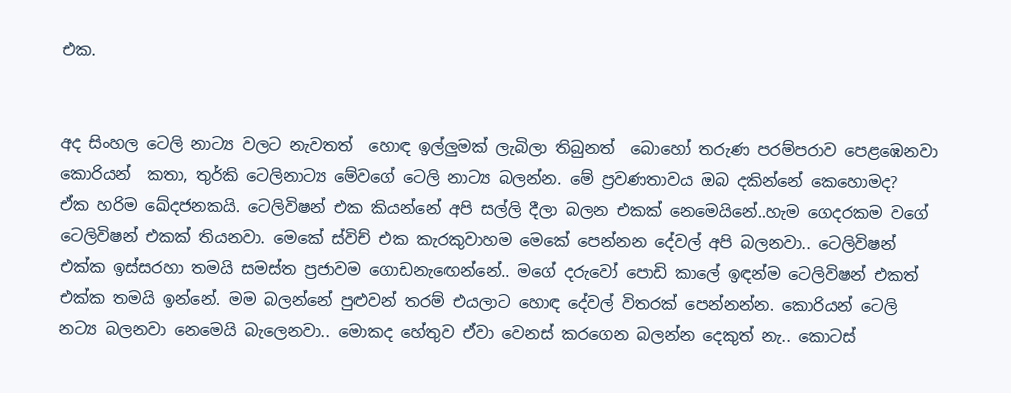එක.


අද සිංහල ටෙලි නාට්‍ය වලට නැවතත්  හොඳ ඉල්ලුමක් ලැබිලා තිබුනත්  බොහෝ තරුණ පරම්පරාව පෙළඹෙනවා කොරියන්  කතා, තුර්කි ටෙලිනාට්‍ය මේවගේ ටෙලි නාට්‍ය බලන්න. මේ ප්‍රවණතාවය ඔබ දකින්නේ කෙහොමද?
ඒක හරිම ඛේදජනකයි. ටෙලිවිෂන් එක කියන්නේ අපි සල්ලි දීලා බලන එකක් නෙමෙයිනේ..හැම ගෙදරකම වගේ ටෙලිවිෂන් එකක් තියනවා. මෙකේ ස්විච් එක කැරකුවාහම මෙකේ පෙන්නන දේවල් අපි බලනවා.. ටෙලිවිෂන් එක්ක ඉස්සරහා තමයි සමස්ත ප්‍රජාවම ගොඩනැඟෙන්නේ.. මගේ දරුවෝ පොඩි කාලේ ඉඳන්ම ටෙලිවිෂන් එකත් එක්ක තමයි ඉන්නේ. මම බලන්නේ පුළුවන් තරම් එයලාට හොඳ දේවල් විතරක් පෙන්නන්න. කොරියන් ටෙලි නට්‍ය බලනවා නෙමෙයි බැලෙනවා.. මොකද හේතුව ඒවා වෙනස් කරගෙන බලන්න දෙකුත් නැ.. කොටස්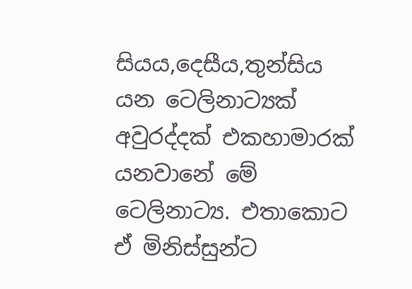සියය,දෙසීය,තුන්සිය යන ටෙලිනාට්‍යක් අවුරද්දක් එකහාමාරක් යනවානේ මේ ටෙලිනාට්‍ය. එතාකොට ඒ මිනිස්සුන්ට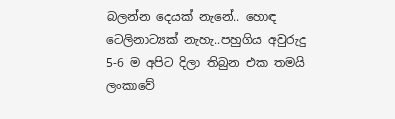බලන්න දෙයක් නැනේ.. හොඳ ටෙලිනාට්‍යක් නැහැ..පහුගිය අවුරුදු 5-6 ම අපිට දිලා තිබුන එක තමයි ලංකාවේ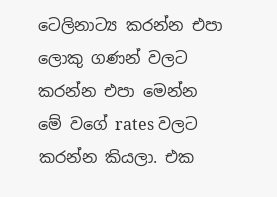ටෙලිනාට්‍ය කරන්න එපා ලොකු ගණන් වලට කරන්න එපා මෙන්න මේ වගේ rates වලට කරන්න කියලා. එක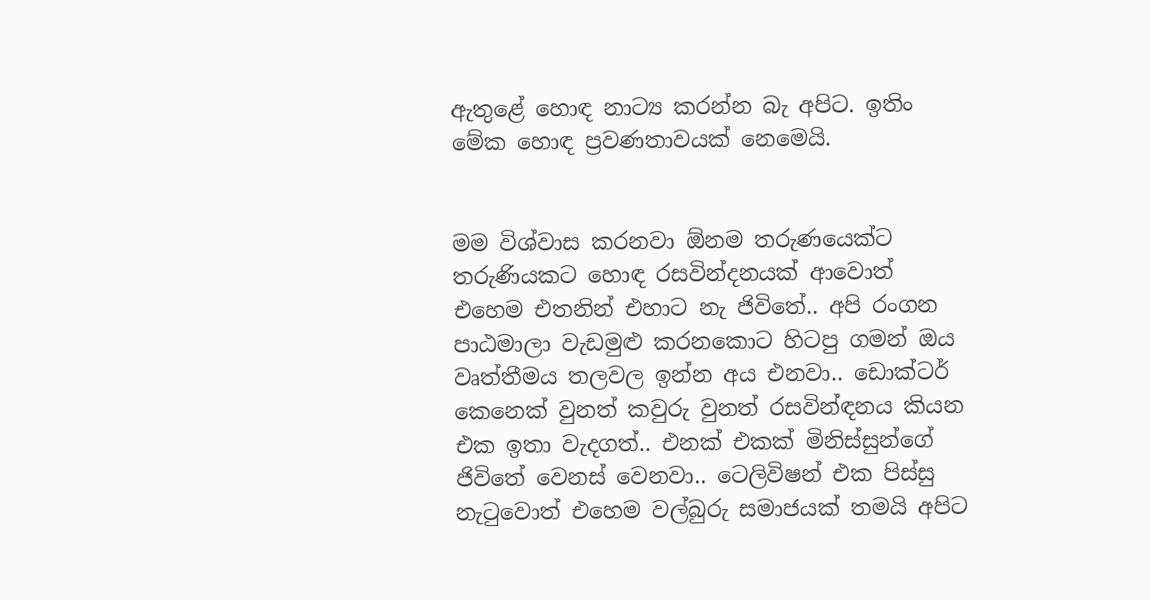ඇතුළේ හොඳ නාට්‍ය කරන්න බැ අපිට. ඉතිං මේක හොඳ ප්‍රවණතාවයක් නෙමෙයි.


මම විශ්වාස කරනවා ඕනම තරුණයෙක්ට තරුණියකට හොඳ රසවින්දනයක් ආවොත් එහෙම එතනින් එහාට නැ ජිවිතේ.. අපි රංගන පාඨමාලා වැඩමුළු කරනකොට හිටපු ගමන් ඔය වෘත්තීමය තලවල ඉන්න අය එනවා.. ඩොක්ටර් කෙනෙක් වුනත් කවුරු වුනත් රසවින්ඳනය කියන එක ඉතා වැදගත්.. එනක් එකක් මිනිස්සුන්ගේ ජිවිතේ වෙනස් වෙනවා.. ටෙලිවිෂන් එක පිස්සු නැටුවොත් එහෙම වල්බුරු සමාජයක් තමයි අපිට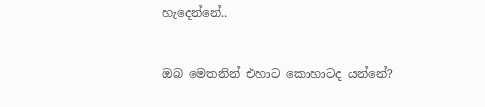හැදෙන්නේ..


ඔබ මෙතනින් එහාට කොහාටද යන්නේ?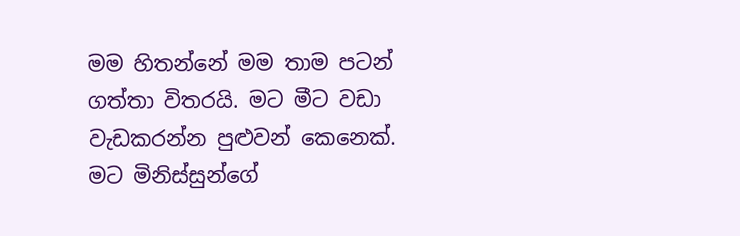මම හිතන්නේ මම තාම පටන් ගත්තා විතරයි. මට මීට වඩා වැඩකරන්න පුළුවන් කෙනෙක්. මට මිනිස්සුන්ගේ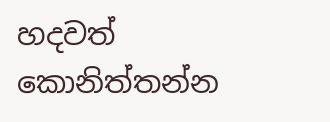හදවත් කොනිත්තන්න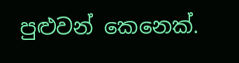පුළුවන් කෙනෙක්.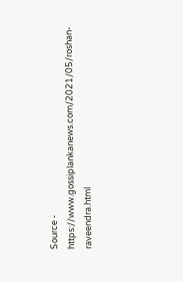Source - https://www.gossiplankanews.com/2021/05/roshan-raveendra.html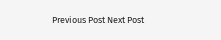Previous Post Next Post